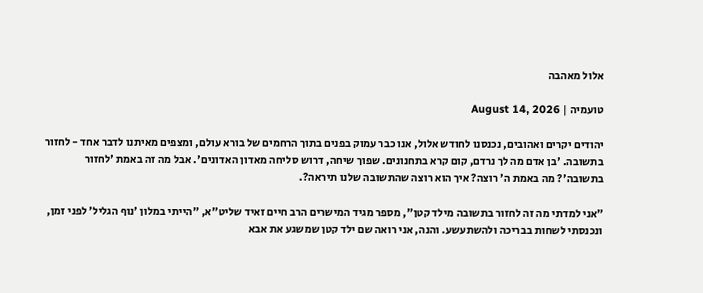אלול מאהבה

טועמיה | August 14, 2026

יהודים יקרים ואהובים, נכנסנו לחודש אלול, אנו כבר עמוק בפנים בתוך הרחמים של בורא עולם, ומצפים מאיתנו לדבר אחד - לחזור בתשובה. 'בן אדם מה לך נרדם, קום קרא בתחנונים. שפוך שיחה, דרוש סליחה מאדון האדונים'. אבל מה זה באמת 'לחזור בתשובה'? מה באמת ה' רוצה? איך הוא רוצה שהתשובה שלנו תיראה?.

"אני למדתי מה זה לחזור בתשובה מילד קטן", מספר מגיד המישרים הרב חיים זאיד שליט"א, "הייתי במלון 'נוף הגליל' לפני זמן, ונכנסתי לשחות בבריכה ולהשתעשע. והנה, אני רואה שם ילד קטן שמשגע את אבא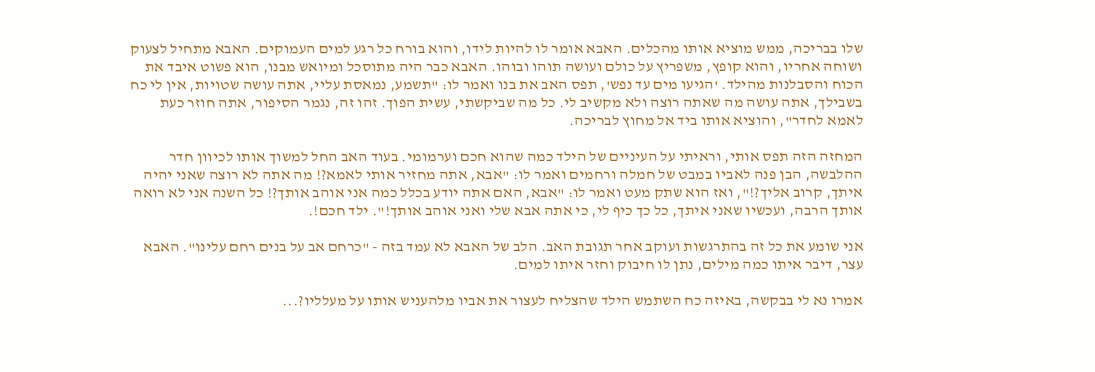שלו בבריכה, ממש מוציא אותו מהכלים. האבא אומר לו להיות לידו, והוא בורח כל רגע למים העמוקים. האבא מתחיל לצעוק ושוחה אחריו, והוא קופץ, משפריץ על כולם ועושה תוהו ובוהו. האבא כבר היה מתוסכל ומיואש מבנו, הוא פשוט איבד את הכוח והסבלנות מהילד. 'הגיעו מים עד נפש', תפס האב את בנו ואמר לו: "תשמע, נמאסת עליי, אתה עושה שטויות, אין לי כח בשבילך, אתה עושה מה שאתה רוצה ולא מקשיב לי. כל מה שביקשתי, עשית הפוך. זהו זה, נגמר הסיפור, אתה חוזר כעת לאמא לחדר", והוציא אותו ביד אל מחוץ לבריכה.

המחזה הזה תפס אותי, וראיתי על העיניים של הילד כמה שהוא חכם וערמומי. בעוד האב החל למשוך אותו לכיוון חדר ההלבשה, הבן פנה לאביו במבט של חמלה ורחמים ואמר לו: "אבא, אתה מחזיר אותי לאמא?! מה אתה לא רוצה שאני יהיה איתך, קרוב אליך?!", ואז הוא שתק מעט ואמר לו: "אבא, האם אתה יודע בכלל כמה אני אוהב אותך?! כל השנה אני לא רואה אותך הרבה, ועכשיו שאני איתך, כל כך כיף לי, כי אתה אבא שלי ואני אוהב אותך!". ילד חכם!.

אני שומע את כל זה בהתרגשות ועוקב אחר תגובת האב. הלב של האבא לא עמד בזה - "כרחם אב על בנים רחם עלינו". האבא עצר, דיבר איתו כמה מילים, נתן לו חיבוק וחזר איתו למים.

אמרו נא לי בבקשה, באיזה כח השתמש הילד שהצליח לעצור את אביו מלהעניש אותו על מעלליו?...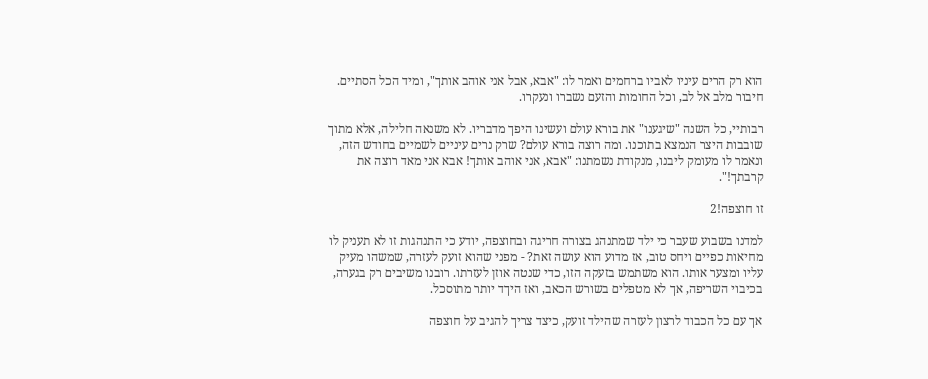הוא רק הרים עיניו לאביו ברחמים ואמר לו: "אבא, אבל אני אוהב אותך", ומיד הכל הסתיים. חיבור מלב אל לב, וכל החומות והזעם נשברו ונעקרו.

רבותיי, כל השנה "שיגענו" את בורא עולם ועשינו היפך מדבריו. לא משנאה חלילה, אלא מתוך שובבות היצר הנמצא בתוכנו. ומה רוצה בורא עולם? שרק נרים עיניים לשמיים בחודש הזה, ונאמר לו מעומק ליבנו, מנקודת נשמתנו: "אבא, אני אוהב אותך! אבא אני מאד רוצה את קרבתך!".

זו חוצפה!2

למדנו בשבוע שעבר כי ילד שמתנהג בצורה חריגה ובחוצפה, יודע כי התנהגות זו לא תעניק לו מחיאות כפיים ויחס טוב, אז מדוע הוא עושה זאת? - מפני שהוא זועק לעזרה, שמשהו מעיק עליו ומצער אותו. הוא משתמש בזעקה הזו, כדי שנטה אוזן לעזרתו. רובנו משיבים רק בגערה, בכיבוי השריפה, אך לא מטפלים בשורש הכאב, ואז היךד יותר מתוסכל.

אך עם כל הכבוד לרצון לעזרה שהילד זועק, כיצד צריך להגיב על חוצפה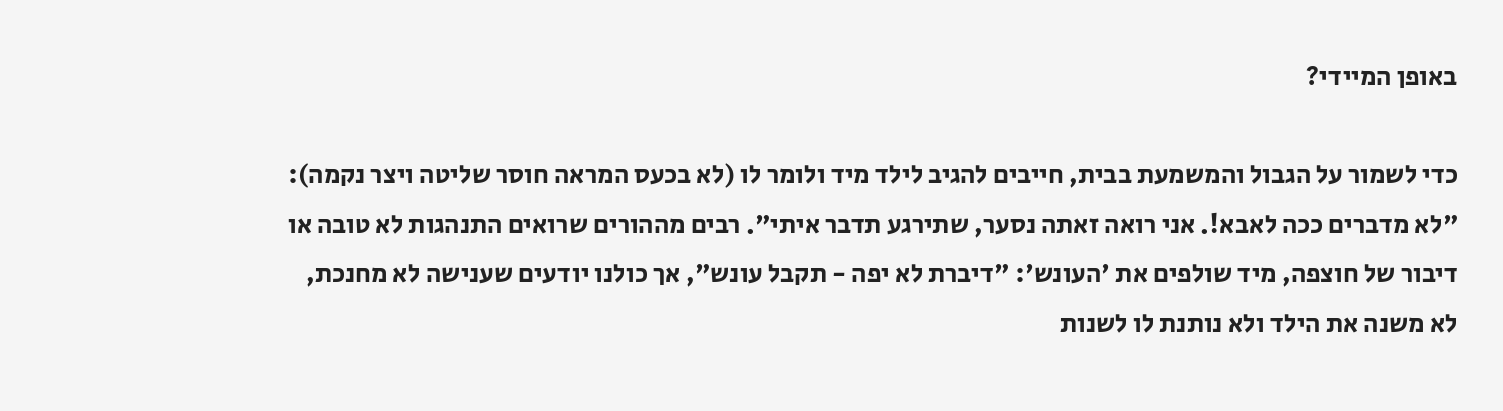באופן המיידי?

כדי לשמור על הגבול והמשמעת בבית, חייבים להגיב לילד מיד ולומר לו (לא בכעס המראה חוסר שליטה ויצר נקמה): "לא מדברים ככה לאבא!. אני רואה זאתה נסער, שתירגע תדבר איתי". רבים מההורים שרואים התנהגות לא טובה או דיבור של חוצפה, מיד שולפים את 'העונש': "דיברת לא יפה - תקבל עונש", אך כולנו יודעים שענישה לא מחנכת, לא משנה את הילד ולא נותנת לו לשנות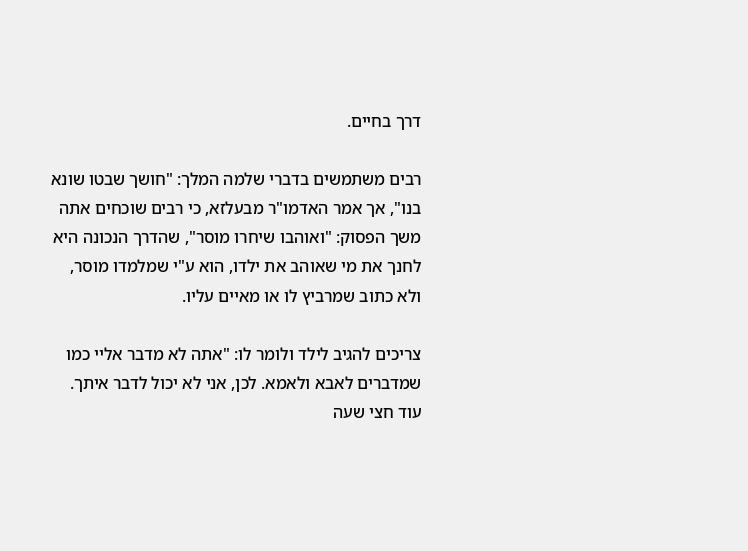דרך בחיים.

רבים משתמשים בדברי שלמה המלך: "חושך שבטו שונא בנו", אך אמר האדמו"ר מבעלזא, כי רבים שוכחים אתה משך הפסוק: "ואוהבו שיחרו מוסר", שהדרך הנכונה היא לחנך את מי שאוהב את ילדו, הוא ע"י שמלמדו מוסר, ולא כתוב שמרביץ לו או מאיים עליו.

צריכים להגיב לילד ולומר לו: "אתה לא מדבר אליי כמו שמדברים לאבא ולאמא. לכן, אני לא יכול לדבר איתך. עוד חצי שעה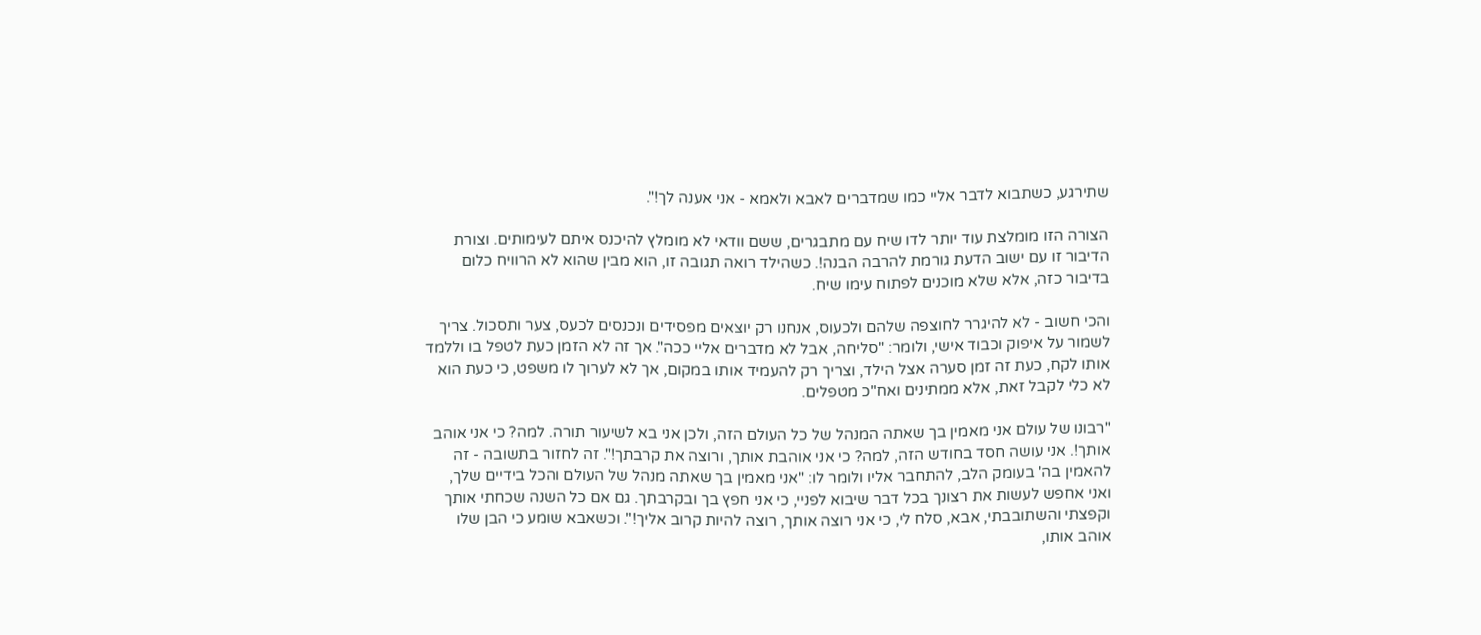שתירגע, כשתבוא לדבר אליי כמו שמדברים לאבא ולאמא - אני אענה לך!".

הצורה הזו מומלצת עוד יותר לדו שיח עם מתבגרים, ששם וודאי לא מומלץ להיכנס איתם לעימותים. וצורת הדיבור זו עם ישוב הדעת גורמת להרבה הבנה!. כשהילד רואה תגובה זו, הוא מבין שהוא לא הרוויח כלום בדיבור כזה, אלא שלא מוכנים לפתוח עימו שיח.

והכי חשוב - לא להיגרר לחוצפה שלהם ולכעוס, אנחנו רק יוצאים מפסידים ונכנסים לכעס, צער ותסכול. צריך לשמור על איפוק וכבוד אישי, ולומר: "סליחה, אבל לא מדברים אליי ככה". אך זה לא הזמן כעת לטפל בו וללמד אותו לקח, כעת זה זמן סערה אצל הילד, וצריך רק להעמיד אותו במקום, אך לא לערוך לו משפט, כי כעת הוא לא כלי לקבל זאת, אלא ממתינים ואח"כ מטפלים.

"רבונו של עולם אני מאמין בך שאתה המנהל של כל העולם הזה, ולכן אני בא לשיעור תורה. למה? כי אני אוהב אותך!. אני עושה חסד בחודש הזה, למה? כי אני אוהבת אותך, ורוצה את קרבתך!". זה לחזור בתשובה - זה להאמין בה' בעומק הלב, להתחבר אליו ולומר לו: "אני מאמין בך שאתה מנהל של העולם והכל בידיים שלך, ואני אחפש לעשות את רצונך בכל דבר שיבוא לפניי, כי אני חפץ בך ובקרבתך. גם אם כל השנה שכחתי אותך וקפצתי והשתובבתי, אבא, סלח לי, כי אני רוצה אותך, רוצה להיות קרוב אליך!". וכשאבא שומע כי הבן שלו אוהב אותו,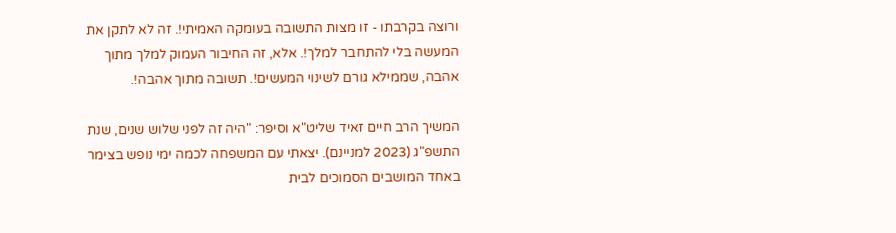ורוצה בקרבתו - זו מצות התשובה בעומקה האמיתי!. זה לא לתקן את המעשה בלי להתחבר למלך!. אלא, זה החיבור העמוק למלך מתוך אהבה, שממילא גורם לשינוי המעשים!. תשובה מתוך אהבה!.

המשיך הרב חיים זאיד שליט"א וסיפר: "היה זה לפני שלוש שנים, שנת התשפ"ג (2023 למניינם). יצאתי עם המשפחה לכמה ימי נופש בצימר באחד המושבים הסמוכים לבית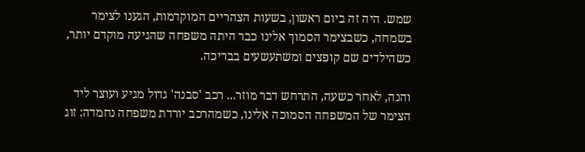שמש. היה זה ביום ראשון, בשעות הצהריים המוקדמות, הגענו לצימר בשמחה, כשבצימר הסמוך אלינו כבר היתה משפחה שהגיעה מוקדם יותר, כשהילדים שם קופצים ומשתעשעים בבריכה.

והנה, לאחר כשעה, התרחש דבר מוזר... רכב 'סבנה' גדול מגיע ועוצר ליד הצימר של המשפחה הסמוכה אלינו, כשמהרכב יורדת משפחה נחמדה: זוג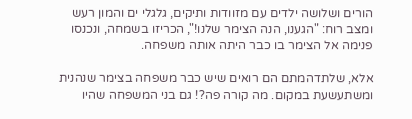הורים ושלושה ילדים עם מזוודות ותיקים, גלגלי ים והמון רעש ומצב רוח: "הגענו, הנה הצימר שלנו!", הכריזו בשמחה, ונכנסו פנימה אל הצימר בו כבר היתה אותה משפחה.

אלא, שלתדהמתם הם רואים שיש כבר משפחה בצימר שנהנית ומשתעשעת במקום. מה קורה פה?! גם בני המשפחה שהיו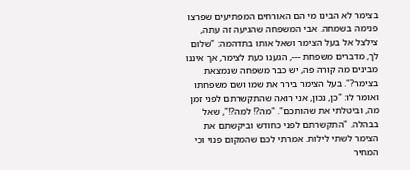בצימר לא הבינו מי הם האורחים המפתיעים שפרצו פנימה בשמחה. אבי המשפחה שהגיעה זה עתה, צילצל אל בעל הצימר ושאל אותו בתדהמה: "שלום לך, מדברים משפחת ---, הגענו כעת לצימר, אך איננו מבינים מה קורה פה, יש כבר משפחה שנמצאת בצימר?". בעל הצימר בירר את שמו ושם משפחתו ואומר לו: "כן, נכון, אני רואה שהתקשרתם לפני זמן מה, וביטלתי את שהותכם". "מה?! למה?!", שאל בבהלה. "התקשרתם לפני כחודש וביקשתם את הצימר לשתי לילות. אמרתי לכם שהמקום פנוי וכי המחיר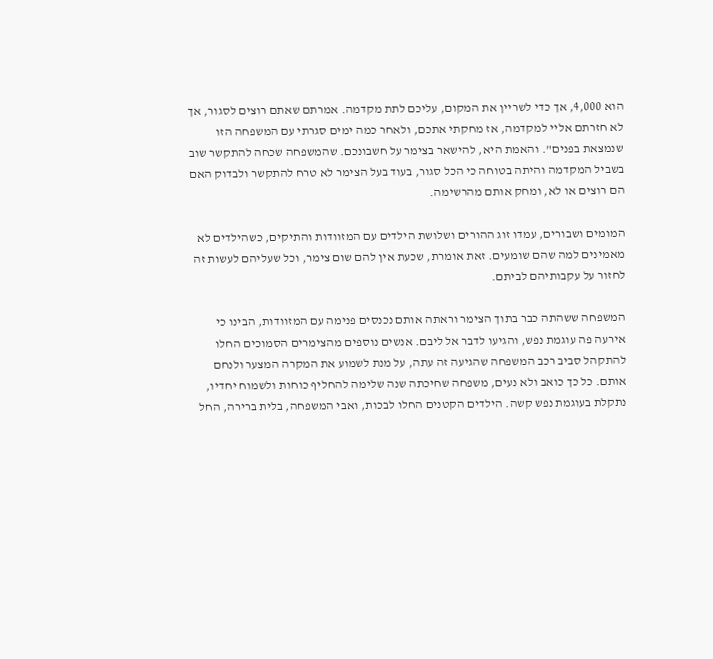הוא 4,000, אך כדי לשריין את המקום, עליכם לתת מקדמה. אמרתם שאתם רוצים לסגור, אך לא חזרתם אליי למקדמה, אז מחקתי אתכם, ולאחר כמה ימים סגרתי עם המשפחה הזו שנמצאת בפנים". והאמת היא, להישאר בצימר על חשבונכם. שהמשפחה שכחה להתקשר שוב בשביל המקדמה והיתה בטוחה כי הכל סגור, בעוד בעל הצימר לא טרח להתקשר ולבדוק האם הם רוצים או לא, ומחק אותם מהרשימה.

המומים ושבורים, עמדו זוג ההורים ושלושת הילדים עם המזוודות והתיקים, כשהילדים לא מאמינים למה שהם שומעים. זאת אומרת, שכעת אין להם שום צימר, וכל שעליהם לעשות זה לחזור על עקבותיהם לביתם.

המשפחה ששהתה כבר בתוך הצימר וראתה אותם נכנסים פנימה עם המזוודות, הבינו כי אירעה פה עוגמת נפש, והגיעו לדבר אל ליבם. אנשים נוספים מהצימרים הסמוכים החלו להתקהל סביב רכב המשפחה שהגיעה זה עתה, על מנת לשמוע את המקרה המצער ולנחם אותם. כל כך כואב ולא נעים, משפחה שחיכתה שנה שלימה להחליף כוחות ולשמוח יחדיו, נתקלת בעוגמת נפש קשה. הילדים הקטנים החלו לבכות, ואבי המשפחה, בלית ברירה, החל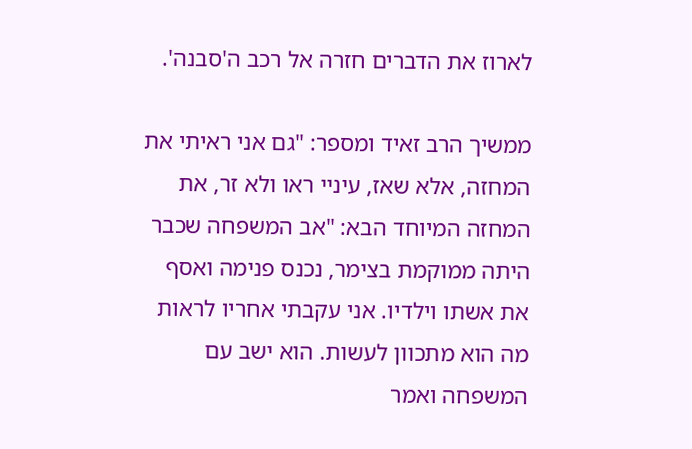לארוז את הדברים חזרה אל רכב ה'סבנה'.

ממשיך הרב זאיד ומספר: "גם אני ראיתי את המחזה, אלא שאז, עיניי ראו ולא זר, את המחזה המיוחד הבא: "אב המשפחה שכבר היתה ממוקמת בצימר, נכנס פנימה ואסף את אשתו וילדיו. אני עקבתי אחריו לראות מה הוא מתכוון לעשות. הוא ישב עם המשפחה ואמר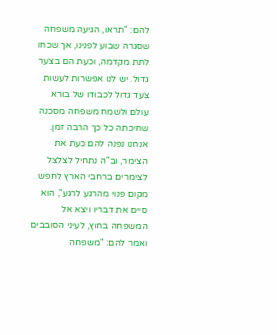להם: "תראו, הגיעה משפחה שסגרה שבוע לפנינו, אך שכחו לתת מקדמה, וכעת הם בצער גדול. יש לנו אפשרות לעשות צעד גדול לכבודו של בורא עולם ולשמח משפחה מסכנה שחיכתה כל כך הרבה זמן. אנחנו נפנה להם כעת את הצימר, וב"ה נתחיל לצלצל לצימרים ברחבי הארץ לחפש מקום פנוי מהרגע לרגע", הוא סיים את דבריו ויצא אל המשפחה בחוץ, לעיני הסובבים ואמר להם: "משפחה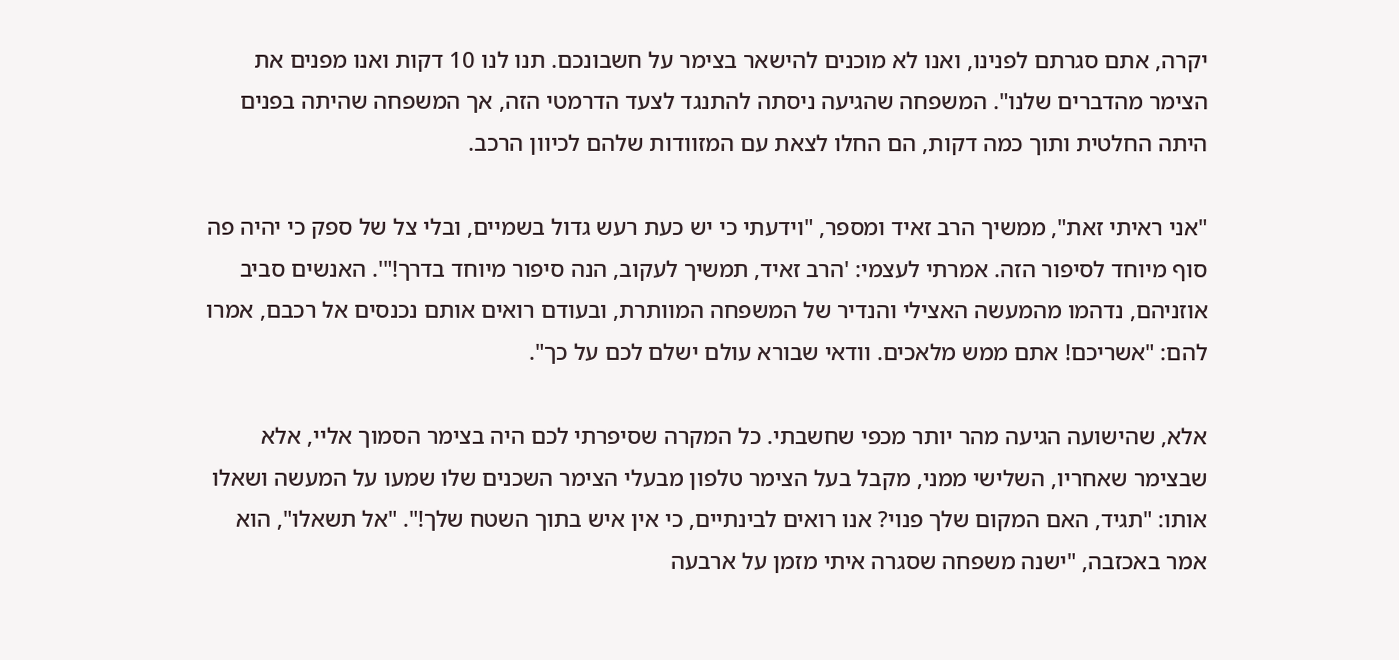יקרה, אתם סגרתם לפנינו, ואנו לא מוכנים להישאר בצימר על חשבונכם. תנו לנו 10 דקות ואנו מפנים את הצימר מהדברים שלנו". המשפחה שהגיעה ניסתה להתנגד לצעד הדרמטי הזה, אך המשפחה שהיתה בפנים היתה החלטית ותוך כמה דקות, הם החלו לצאת עם המזוודות שלהם לכיוון הרכב.

"אני ראיתי זאת", ממשיך הרב זאיד ומספר, "וידעתי כי יש כעת רעש גדול בשמיים, ובלי צל של ספק כי יהיה פה סוף מיוחד לסיפור הזה. אמרתי לעצמי: 'הרב זאיד, תמשיך לעקוב, הנה סיפור מיוחד בדרך!"'. האנשים סביב אוזניהם, נדהמו מהמעשה האצילי והנדיר של המשפחה המוותרת, ובעודם רואים אותם נכנסים אל רכבם, אמרו להם: "אשריכם! אתם ממש מלאכים. וודאי שבורא עולם ישלם לכם על כך".

אלא, שהישועה הגיעה מהר יותר מכפי שחשבתי. כל המקרה שסיפרתי לכם היה בצימר הסמוך אליי, אלא שבצימר שאחריו, השלישי ממני, מקבל בעל הצימר טלפון מבעלי הצימר השכנים שלו שמעו על המעשה ושאלו אותו: "תגיד, האם המקום שלך פנוי? אנו רואים לבינתיים, כי אין איש בתוך השטח שלך!". "אל תשאלו", הוא אמר באכזבה, "ישנה משפחה שסגרה איתי מזמן על ארבעה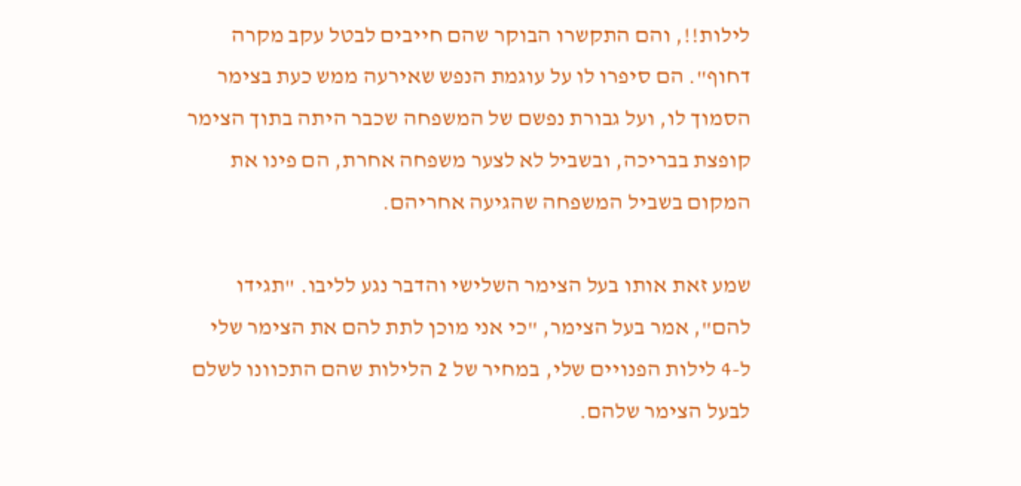לילות!!, והם התקשרו הבוקר שהם חייבים לבטל עקב מקרה דחוף". הם סיפרו לו על עוגמת הנפש שאירעה ממש כעת בצימר הסמוך לו, ועל גבורת נפשם של המשפחה שכבר היתה בתוך הצימר קופצת בבריכה, ובשביל לא לצער משפחה אחרת, הם פינו את המקום בשביל המשפחה שהגיעה אחריהם.

שמע זאת אותו בעל הצימר השלישי והדבר נגע לליבו. "תגידו להם", אמר בעל הצימר, "כי אני מוכן לתת להם את הצימר שלי ל-4 לילות הפנויים שלי, במחיר של 2 הלילות שהם התכוונו לשלם לבעל הצימר שלהם.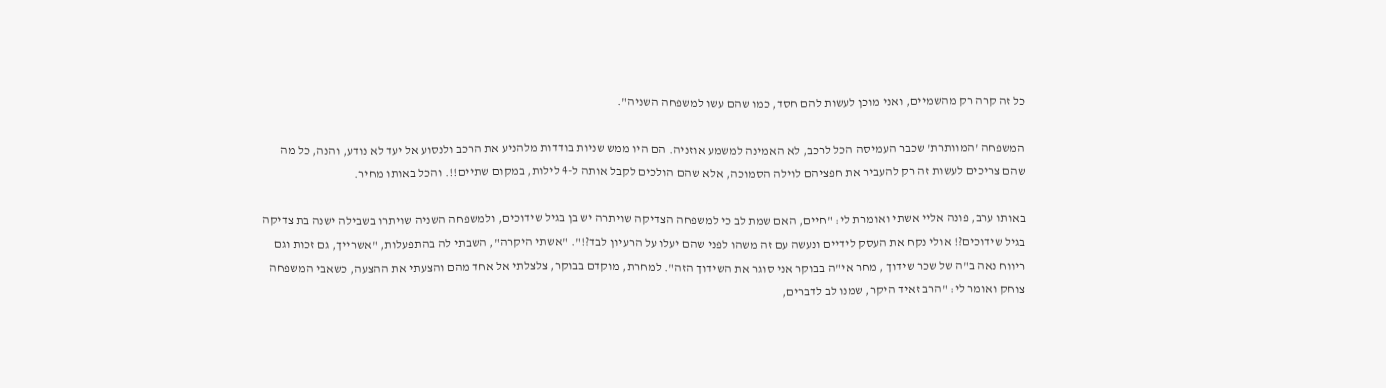כל זה קרה רק מהשמיים, ואני מוכן לעשות להם חסד, כמו שהם עשו למשפחה השניה".

המשפחה 'המוותרת' שכבר העמיסה הכל לרכב, לא האמינה למשמע אוזניה. הם היו ממש שניות בודדות מלהניע את הרכב ולנסוע אל יעד לא נודע, והנה, כל מה שהם צריכים לעשות זה רק להעביר את חפציהם לוילה הסמוכה, אלא שהם הולכים לקבל אותה ל-4 לילות, במקום שתיים!!. והכל באותו מחיר.

באותו ערב, פונה אליי אשתי ואומרת לי: "חיים, האם שמת לב כי למשפחה הצדיקה שויתרה יש בן בגיל שידוכים, ולמשפחה השניה שויתרו בשבילה ישנה בת צדיקה בגיל שידוכים?! אולי נקח את העסק לידיים ונעשה עם זה משהו לפני שהם יעלו על הרעיון לבד?!". "אשתי היקרה", השבתי לה בהתפעלות, "אשרייך, גם זכות וגם ריווח נאה ב"ה של שכר שידוך , מחר אי"ה בבוקר אני סוגר את השידוך הזה". למחרת, מוקדם בבוקר, צלצלתי אל אחד מהם והצעתי את ההצעה, כשאבי המשפחה צוחק ואומר לי: "הרב זאיד היקר, שמנו לב לדברים,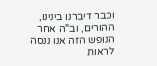וכבר דיברנו בינינו, ההורים, וב"ה אחר הנופש הזה אנו ננסה לראות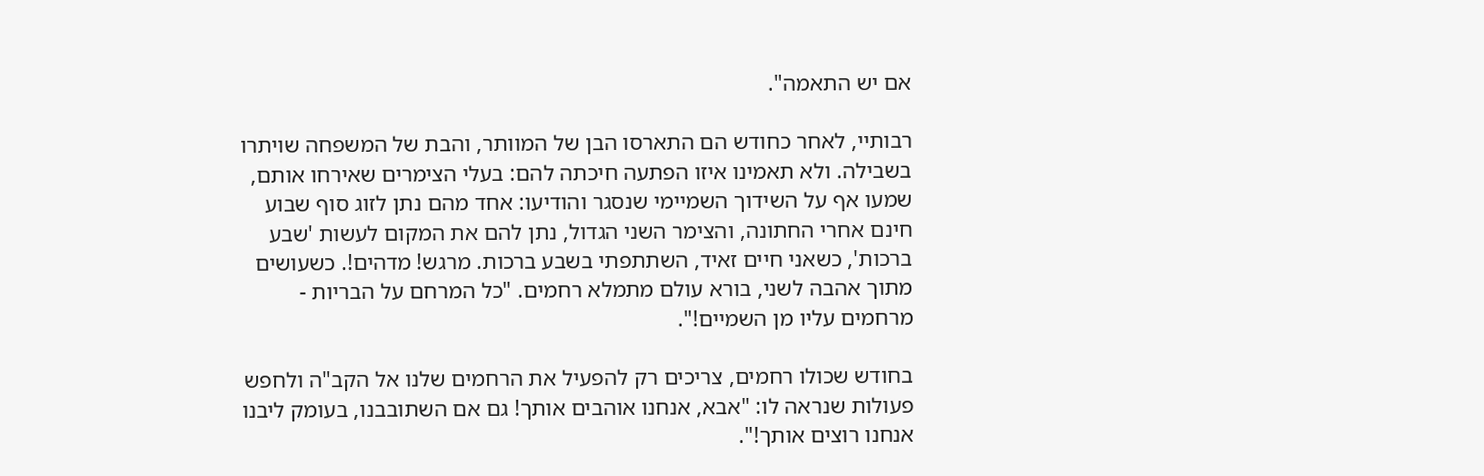אם יש התאמה".

רבותיי, לאחר כחודש הם התארסו הבן של המוותר, והבת של המשפחה שויתרו בשבילה. ולא תאמינו איזו הפתעה חיכתה להם: בעלי הצימרים שאירחו אותם, שמעו אף על השידוך השמיימי שנסגר והודיעו: אחד מהם נתן לזוג סוף שבוע חינם אחרי החתונה, והצימר השני הגדול, נתן להם את המקום לעשות 'שבע ברכות', כשאני חיים זאיד, השתתפתי בשבע ברכות. מרגש! מדהים!. כשעושים מתוך אהבה לשני, בורא עולם מתמלא רחמים. "כל המרחם על הבריות - מרחמים עליו מן השמיים!".

בחודש שכולו רחמים, צריכים רק להפעיל את הרחמים שלנו אל הקב"ה ולחפש פעולות שנראה לו: "אבא, אנחנו אוהבים אותך! גם אם השתובבנו, בעומק ליבנו אנחנו רוצים אותך!".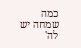כמה שמחה יש לה'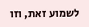לשמוע זאת, וזו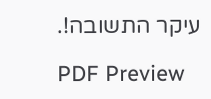עיקר התשובה!.

PDF Preview